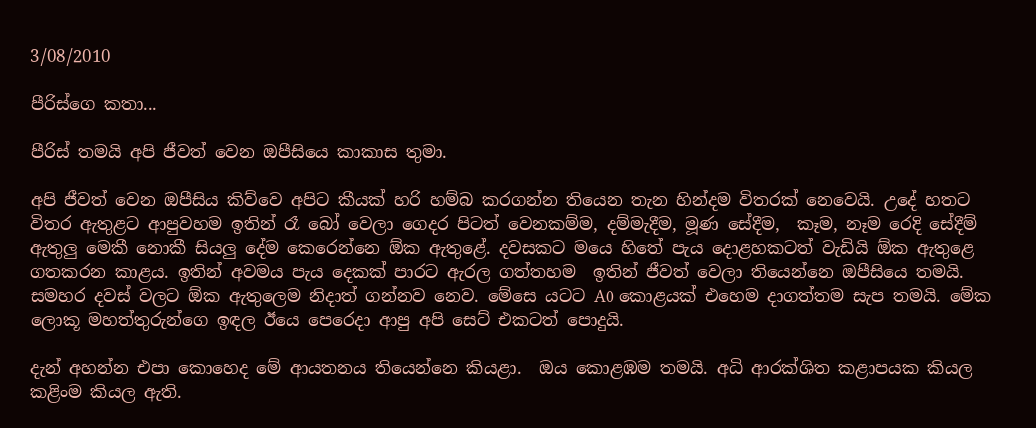3/08/2010

පීරිස්ගෙ කතා...

පීරිස් තමයි අපි ජීවත් වෙන ඔපීසියෙ කාකාස තුමා.

අපි ජීවත් වෙන ඔපීසිය කිව්වෙ අපිට කීයක් හරි හම්බ කරගන්න තියෙන තැන හින්දම විතරක් නෙවෙයි. උදේ හතට විතර ඇතුළට ආපුවහම ඉතින් රෑ බෝ වෙලා ගෙදර පිටත් වෙනකම්ම, දම්මැදීම, මූණ සේදීම,  කෑම, නෑම රෙදි සේදීම් ඇතුලු මෙකී නොකී සියලු දේම කෙරෙන්නෙ ඕක ඇතුළේ. දවසකට මයෙ හිතේ පැය දොළහකටත් වැඩියි ඕක ඇතුළෙ ගතකරන කාළය. ඉතින් අවමය පැය දෙකක් පාරට ඇරල ගත්තහම  ඉතින් ජීවත් වෙලා තියෙන්නෙ ඔපීසියෙ තමයි. සමහර දවස් වලට ඕක ඇතුලෙම නිදාත් ගන්නව නෙව. මේසෙ යටට A0 කොළයක් එහෙම දාගත්තම සැප තමයි. මේක ලොකූ මහත්තුරුන්ගෙ ඉඳල ඊයෙ පෙරෙදා ආපු අපි සෙට් එකටත් පොදුයි.

දැන් අහන්න එපා කොහෙද මේ ආයතනය තියෙන්නෙ කියළා.  ඔය කොළඹම තමයි. අධි ආරක්ශිත කළාපයක කියල කළිංම කියල ඇති.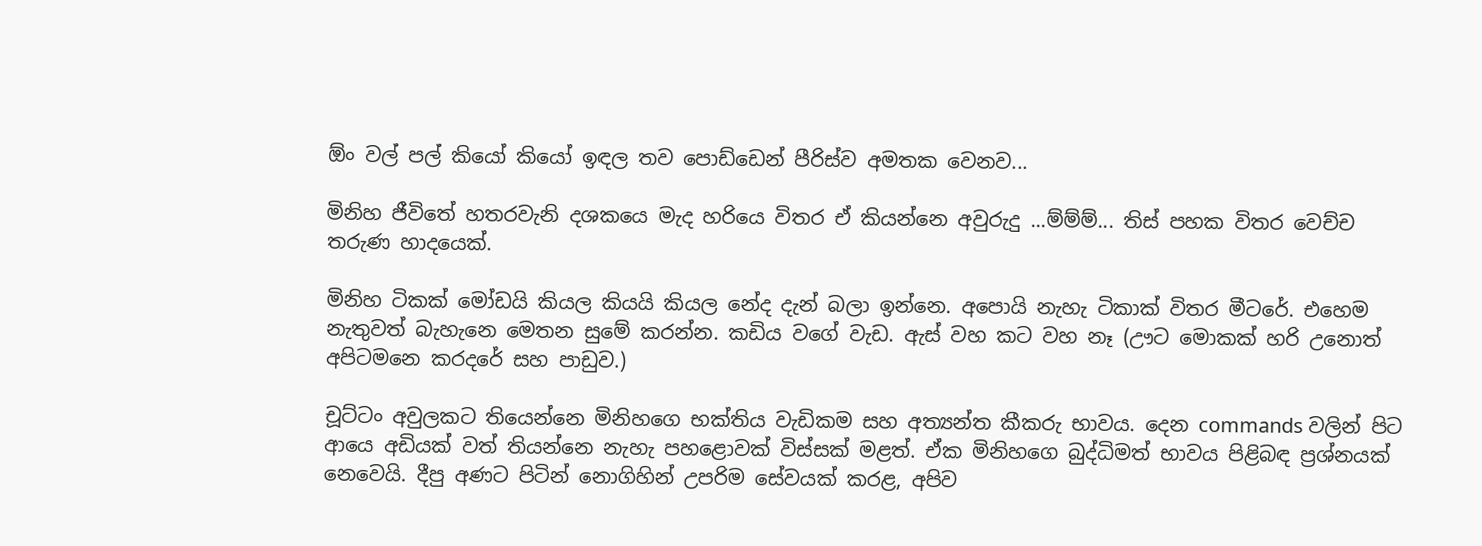ඕං වල් පල් කියෝ කියෝ ඉඳල තව පොඩ්ඩෙන් පීරිස්ව අමතක වෙනව...

මිනිහ ජීවිතේ හතරවැනි දශකයෙ මැද හරියෙ විතර ඒ කියන්නෙ අවුරුදු ...ම්ම්ම්... තිස් පහක විතර වෙච්ච තරුණ හාදයෙක්.

මිනිහ ටිකක් මෝඩයි කියල කියයි කියල නේද දැන් බලා ඉන්නෙ. අපොයි නැහැ ටිකාක් විතර මීටරේ. එහෙම නැතුවත් බැහැනෙ මෙතන සුමේ කරන්න. කඩිය වගේ වැඩ. ඇස් වහ කට වහ නෑ (ඌට මොකක් හරි උනොත් අපිටමනෙ කරදරේ සහ පාඩුව.)

චූට්ටං අවුලකට තියෙන්නෙ මිනිහගෙ භක්තිය වැඩිකම සහ අත්‍යන්ත කීකරු භාවය. දෙන commands වලින් පිට ආයෙ අඩියක් වත් තියන්නෙ නැහැ පහළොවක් විස්සක් මළත්. ඒක මිනිහගෙ බුද්ධිමත් භාවය පිළිබඳ ප්‍රශ්නයක් නෙවෙයි. දීපු අණට පිටින් නොගිහින් උපරිම සේවයක් කරළ, අපිව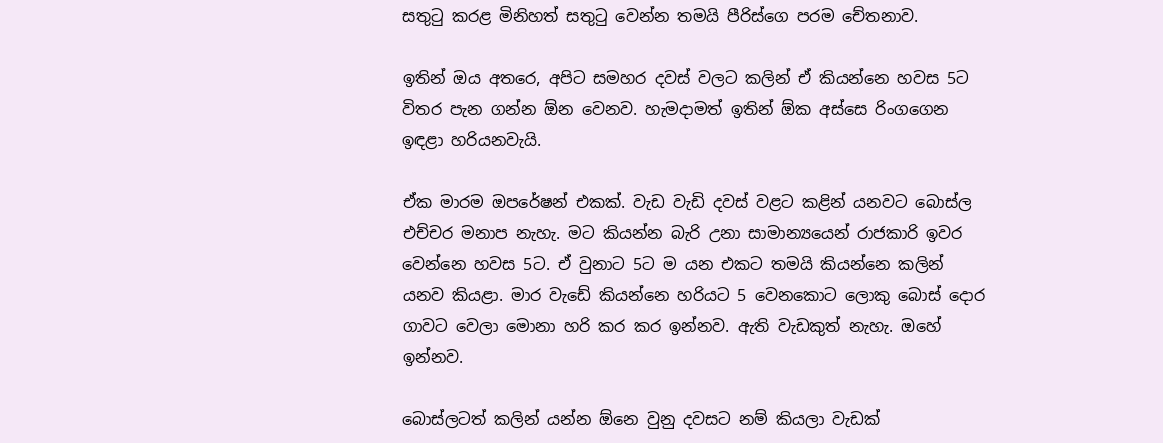සතු‍ටු කරළ මිනිහත් සතු‍ටු වෙන්න තමයි පීරිස්ගෙ පරම චේතනාව.

ඉතින් ඔය අතරෙ, අපිට සමහර දවස් වලට කලින් ඒ කියන්නෙ හවස 5ට විතර පැන ගන්න ඕන වෙනව. හැමදාමත් ඉතින් ඕක අස්සෙ රිංගගෙන ඉඳළා හරියනවැයි.

ඒක මාරම ඔපරේෂන් එකක්. වැඩ වැඩි දවස් වළට කළින් යනවට බොස්ල එච්චර මනාප නැහැ. මට කියන්න බැරි උනා සාමාන්‍යයෙන් රාජකාරි ඉවර වෙන්නෙ හවස 5ට. ඒ වුනාට 5ට ම යන එකට තමයි කියන්නෙ කලින් යනව කියළා. මාර වැඩේ කියන්නෙ හරියට 5 වෙනකොට ලොකු බොස් දොර ගාවට වෙලා මොනා හරි කර කර ඉන්නව. ඇති වැඩකුත් නැහැ. ඔහේ ඉන්නව.

බොස්ලටත් කලින් යන්න ඕනෙ වුනු දවසට නම් කියලා වැඩක්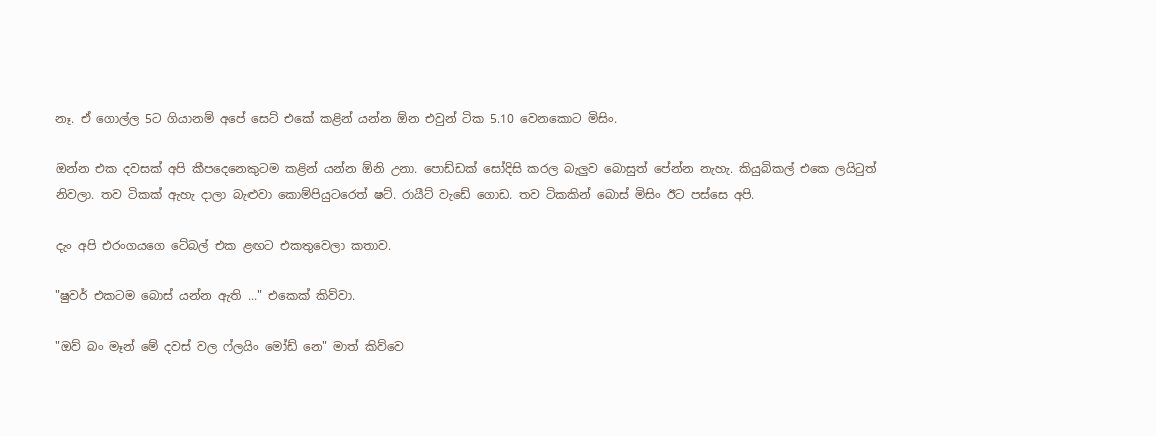නෑ. ඒ ගොල්ල 5ට ගියානම් අපේ සෙට් එකේ කළින් යන්න ඕන එවුන් ටික 5.10 වෙනකොට මිසිං.

ඔන්න එක දවසක් අපි කීපදෙනෙකුටම කළින් යන්න ඕනි උනා. පොඩ්ඩක් සෝදිසි කරල බැලුව බොසුත් පේන්න නැහැ. කියුබිකල් එකෙ ලයි‍ටුත් නිවලා. තව ටිකක් ඇහැ දාලා බැළුවා කොම්පියුටරෙත් ෂට්. රායීට් වැඩේ ගොඩ. තව ටිකකින් බොස් මිසිං ඊට පස්සෙ අපි.

දැං අපි එරංගයගෙ ටේබල් එක ළඟට එකතුවෙලා කතාව.

"ෂුවර් එකටම බොස් යන්න ඇති ..." එකෙක් කිව්වා.

"ඔව් බං මෑන් මේ දවස් වල ෆ්ලයිං මෝඩ් නෙ" මාත් කිව්වෙ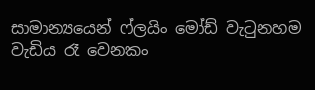සාමාන්‍යයෙන් ෆ්ලයිං මෝඩ් වැ‍ටුනහම වැඩිය රෑ වෙනකං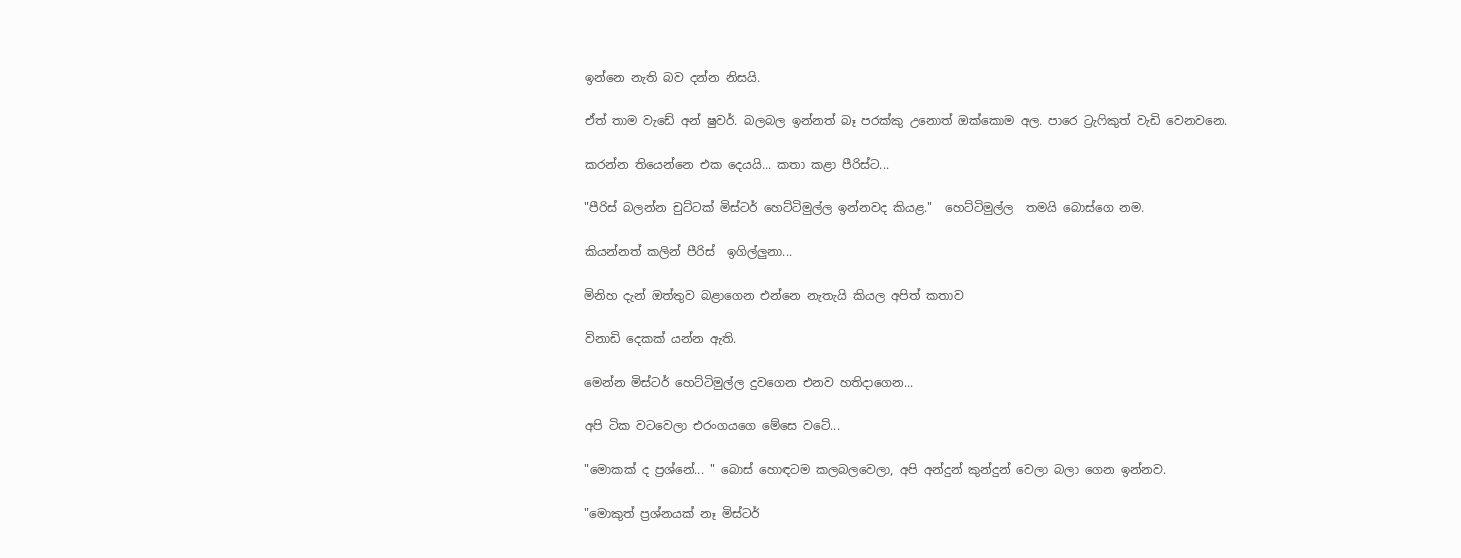ඉන්නෙ නැති බව දන්න නිසයි.

ඒත් තාම වැඩේ අන් ෂුවර්. බලබල ඉන්නත් බෑ පරක්කු උනොත් ඔක්කොම අල. පාරෙ ට්‍රැ‍ෆිකුත් වැඩි වෙනවනෙ.

කරන්න තියෙන්නෙ එක දෙයයි... කතා කළා පීරිස්ට...

"පීරිස් බලන්න චුට්ටක් මිස්ටර් හෙට්ටිමුල්ල ඉන්නවද කියළ."  හෙට්ටිමුල්ල  තමයි බොස්ගෙ නම.

කියන්නත් කලින් පීරිස්  ඉගිල්ලුනා...

මිනිහ දැන් ඔත්තුව බළාගෙන එන්නෙ නැතැයි කියල අපිත් කතාව

විනාඩි දෙකක් යන්න ඇති.

මෙන්න මිස්ටර් හෙට්ටිමුල්ල දුවගෙන එනව හතිදාගෙන...

අපි ටික වටවෙලා එරංගයගෙ මේසෙ වටේ...

"මොකක් ද ප්‍රශ්නේ... " බොස් හොඳටම කලබලවෙලා, අපි අන්දුන් කුන්දුන් වෙලා බලා ගෙන ඉන්නව.

"මොකුත් ප්‍රශ්නයක් නෑ මිස්ටර්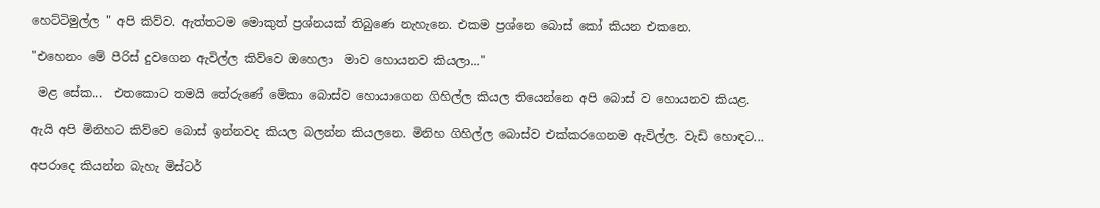හෙට්ටිමුල්ල " අපි කිව්ව. ඇත්තටම මොකුත් ප්‍රශ්නයක් තිබුණෙ නැහැනෙ. එකම ප්‍රශ්නෙ බොස් කෝ කියන එකනෙ.

"එහෙනං මේ පීරිස් දුවගෙන ඇවිල්ල කිව්වෙ ඔහෙලා  මාව හොයනව කියලා..."

 මළ සේක...  එතකොට තමයි තේරුණේ මේකා බොස්ව හොයාගෙන ගිහිල්ල කියල තියෙන්නෙ අපි බොස් ව හොයනව කියළ.

ඇයි අපි මිනිහට කිව්වෙ බොස් ඉන්නවද කියල බලන්න කියලනෙ. මිනිහ ගිහිල්ල බොස්ව එක්කරගෙනම ඇවිල්ල. වැඩි හොඳට...

අපරාදෙ කියන්න බැහැ මිස්ටර්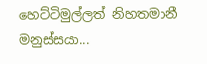හෙට්ටිමුල්ලත් නිහතමානී මනුස්සයා...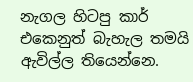නැගල හිටපු කාර් එකෙනුත් බැහැල තමයි ඇවිල්ල තියෙන්නෙ.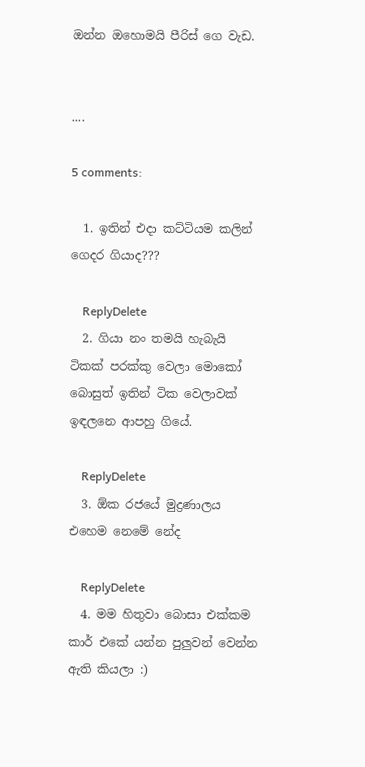ඔන්න ඔහොමයි පීරිස් ගෙ වැඩ.


....

5 comments:

  1. ඉතින් එදා කට්ටියම කලින් ගෙදර ගියාද???

    ReplyDelete
  2. ගියා නං තමයි හැබැයි ටිකක් පරක්කු වෙලා මොකෝ බොසුත් ඉතින් ටික වෙලාවක් ඉඳලනෙ ආපහු ගියේ.

    ReplyDelete
  3. ඕක රජයේ මුද්‍රණාලය එහෙම නෙමේ නේද

    ReplyDelete
  4. මම හිතුවා බොසා එක්කම කාර් එකේ යන්න පුලුවන් වෙන්න ඇති කියලා :)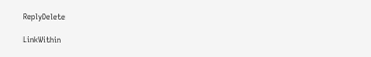ReplyDelete

LinkWithin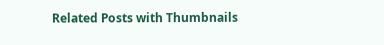Related Posts with Thumbnails